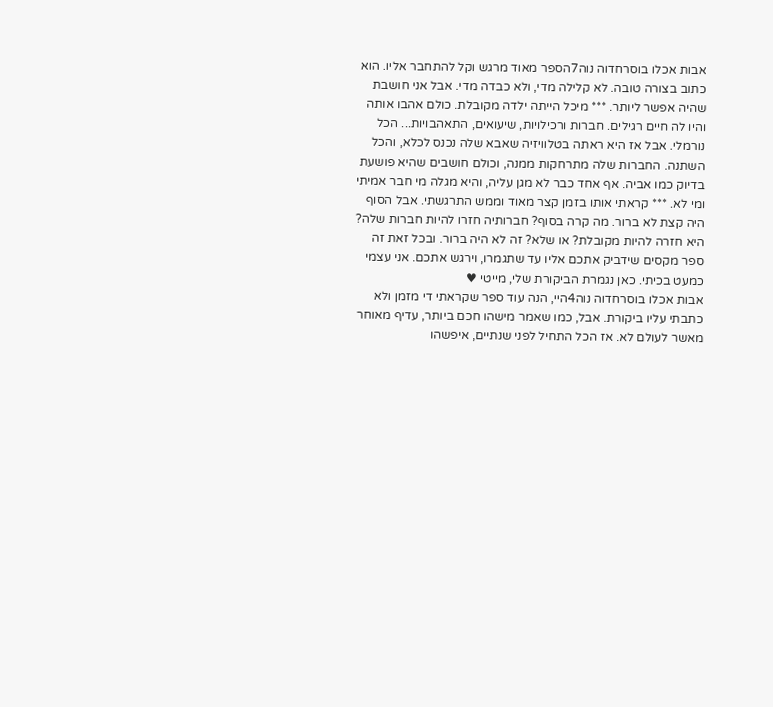אבות אכלו בוסרחדוה נוה7הספר מאוד מרגש וקל להתחבר אליו. הוא כתוב בצורה טובה. לא קלילה מדי, ולא כבדה מדי. אבל אני חושבת שהיה אפשר ליותר. *** מיכל הייתה ילדה מקובלת. כולם אהבו אותה והיו לה חיים רגילים. חברות ורכילויות, שיעואים, התאהבויות... הכל נורמלי. אבל אז היא ראתה בטלוויזיה שאבא שלה נכנס לכלא, והכל השתנה. החברות שלה מתרחקות ממנה, וכולם חושבים שהיא פושעת בדיוק כמו אביה. אף אחד כבר לא מגן עליה, והיא מגלה מי חבר אמיתי ומי לא. *** קראתי אותו בזמן קצר מאוד וממש התרגשתי. אבל הסוף היה קצת לא ברור. מה קרה בסוף? חברותיה חזרו להיות חברות שלה? היא חזרה להיות מקובלת? או שלא? זה לא היה ברור. ובכל זאת זה ספר מקסים שידביק אתכם אליו עד שתגמרו, וירגש אתכם. אני עצמי כמעט בכיתי. כאן נגמרת הביקורת שלי, מייטי ♥
אבות אכלו בוסרחדוה נוה4היי, הנה עוד ספר שקראתי די מזמן ולא כתבתי עליו ביקורת. אבל, כמו שאמר מישהו חכם ביותר, עדיף מאוחר מאשר לעולם לא. אז הכל התחיל לפני שנתיים, איפשהו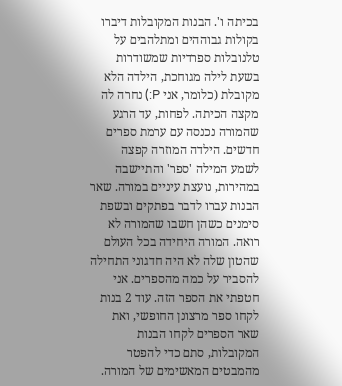בכיתה ו'. הבנות המקובלות דיברו בקולות גבוההים ומתלהבים על טלנובלות ספרדיות שמשודרות בשעת לילה מגוחכת, הילדה הלא מקובלת (כלומר, אני P:) נחרה לה מקצה הכיתה. לפחות, עד הרגע שהמורה נכנסה עם ערמת ספרים חדשים. הילדה המוזרה קפצה לשמע המילה 'ספר' והתיישבה במהירות, נועצת עיניים במורה. שאר הבנות עברו לדבר בפתקים ובשפת סימנים כשהן חשבו שהמורה לא רואה. המורה היחידה בכל העולם שהטון שלה לא היה חדגוני התחילה להסביר על כמה מהספרים. אני חטפתי את הספר הזה. עוד 2 בנות לקחו ספר מרצונן החופשי, ואת שאר הספרים לקחו הבנות המקובלות, סתם כדי להפטר מהמבטים המאשימים של המורה.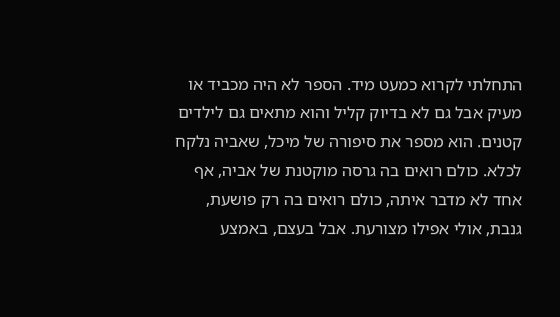התחלתי לקרוא כמעט מיד. הספר לא היה מכביד או מעיק אבל גם לא בדיוק קליל והוא מתאים גם לילדים קטנים. הוא מספר את סיפורה של מיכל, שאביה נלקח לכלא. כולם רואים בה גרסה מוקטנת של אביה, אף אחד לא מדבר איתה, כולם רואים בה רק פושעת, גנבת, אולי אפילו מצורעת. אבל בעצם, באמצע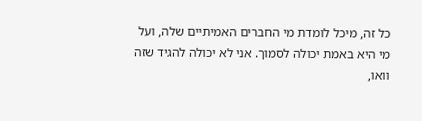כל זה, מיכל לומדת מי החברים האמיתיים שלה, ועל מי היא באמת יכולה לסמוך. אני לא יכולה להגיד שזה וואו,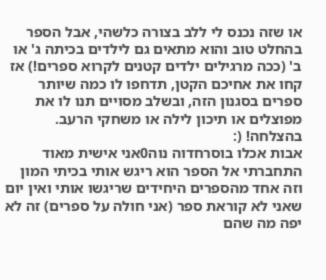או שזה נכנס לי ללב בצורה כלשהי, אבל הספר בהחלט טוב והוא מתאים גם לילדים בכיתה ג' או ב' (ככה מרגילים ילדים קטנים לקרוא ספרים!) אז קחו את אחיכם הקטן, תדחפו לו כמה שיותר ספרים בסגנון הזה, ובשלב מסויים תנו לו את מפוצלים או תיכון לילה או משחקי הרעב. בהצלחה! (:
אבות אכלו בוסרחדוה נוה0אני אישית מאוד התחברתי אל הספר הוא ריגש אותי בכיתי המון וזה אחד מהספרים היחידים שריגשו אותי ואין יום שאני לא קוראת ספר (אני חולה על ספרים) זה לא יפה מה שהם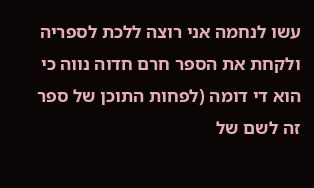עשו לנחמה אני רוצה ללכת לספריה ולקחת את הספר חרם חדוה נווה כי הוא די דומה (לפחות התוכן של ספר זה לשם של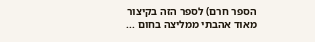הספר חרם) לספר הזה בקיצור מאוד אהבתי ממליצה בחום ...